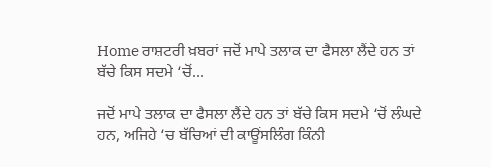Home ਰਾਸ਼ਟਰੀ ਖ਼ਬਰਾਂ ਜਦੋਂ ਮਾਪੇ ਤਲਾਕ ਦਾ ਫੈਸਲਾ ਲੈਂਦੇ ਹਨ ਤਾਂ ਬੱਚੇ ਕਿਸ ਸਦਮੇ ‘ਚੋਂ...

ਜਦੋਂ ਮਾਪੇ ਤਲਾਕ ਦਾ ਫੈਸਲਾ ਲੈਂਦੇ ਹਨ ਤਾਂ ਬੱਚੇ ਕਿਸ ਸਦਮੇ ‘ਚੋਂ ਲੰਘਦੇ ਹਨ, ਅਜਿਹੇ ‘ਚ ਬੱਚਿਆਂ ਦੀ ਕਾਊਂਸਲਿੰਗ ਕਿੰਨੀ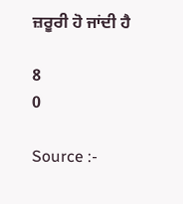ਜ਼ਰੂਰੀ ਹੋ ਜਾਂਦੀ ਹੈ

8
0

Source :-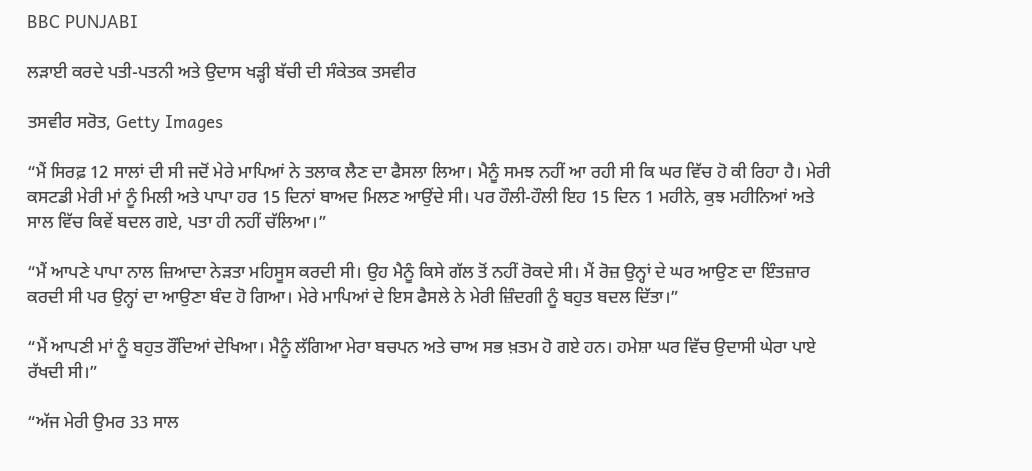BBC PUNJABI

ਲੜਾਈ ਕਰਦੇ ਪਤੀ-ਪਤਨੀ ਅਤੇ ਉਦਾਸ ਖੜ੍ਹੀ ਬੱਚੀ ਦੀ ਸੰਕੇਤਕ ਤਸਵੀਰ

ਤਸਵੀਰ ਸਰੋਤ, Getty Images

“ਮੈਂ ਸਿਰਫ਼ 12 ਸਾਲਾਂ ਦੀ ਸੀ ਜਦੋਂ ਮੇਰੇ ਮਾਪਿਆਂ ਨੇ ਤਲਾਕ ਲੈਣ ਦਾ ਫੈਸਲਾ ਲਿਆ। ਮੈਨੂੰ ਸਮਝ ਨਹੀਂ ਆ ਰਹੀ ਸੀ ਕਿ ਘਰ ਵਿੱਚ ਹੋ ਕੀ ਰਿਹਾ ਹੈ। ਮੇਰੀ ਕਸਟਡੀ ਮੇਰੀ ਮਾਂ ਨੂੰ ਮਿਲੀ ਅਤੇ ਪਾਪਾ ਹਰ 15 ਦਿਨਾਂ ਬਾਅਦ ਮਿਲਣ ਆਉਂਦੇ ਸੀ। ਪਰ ਹੌਲੀ-ਹੌਲੀ ਇਹ 15 ਦਿਨ 1 ਮਹੀਨੇ, ਕੁਝ ਮਹੀਨਿਆਂ ਅਤੇ ਸਾਲ ਵਿੱਚ ਕਿਵੇਂ ਬਦਲ ਗਏ, ਪਤਾ ਹੀ ਨਹੀਂ ਚੱਲਿਆ।”

“ਮੈਂ ਆਪਣੇ ਪਾਪਾ ਨਾਲ ਜ਼ਿਆਦਾ ਨੇੜਤਾ ਮਹਿਸੂਸ ਕਰਦੀ ਸੀ। ਉਹ ਮੈਨੂੰ ਕਿਸੇ ਗੱਲ ਤੋਂ ਨਹੀਂ ਰੋਕਦੇ ਸੀ। ਮੈਂ ਰੋਜ਼ ਉਨ੍ਹਾਂ ਦੇ ਘਰ ਆਉਣ ਦਾ ਇੰਤਜ਼ਾਰ ਕਰਦੀ ਸੀ ਪਰ ਉਨ੍ਹਾਂ ਦਾ ਆਉਣਾ ਬੰਦ ਹੋ ਗਿਆ। ਮੇਰੇ ਮਾਪਿਆਂ ਦੇ ਇਸ ਫੈਸਲੇ ਨੇ ਮੇਰੀ ਜ਼ਿੰਦਗੀ ਨੂੰ ਬਹੁਤ ਬਦਲ ਦਿੱਤਾ।”

“ਮੈਂ ਆਪਣੀ ਮਾਂ ਨੂੰ ਬਹੁਤ ਰੌਂਦਿਆਂ ਦੇਖਿਆ। ਮੈਨੂੰ ਲੱਗਿਆ ਮੇਰਾ ਬਚਪਨ ਅਤੇ ਚਾਅ ਸਭ ਖ਼ਤਮ ਹੋ ਗਏ ਹਨ। ਹਮੇਸ਼ਾ ਘਰ ਵਿੱਚ ਉਦਾਸੀ ਘੇਰਾ ਪਾਏ ਰੱਖਦੀ ਸੀ।”

“ਅੱਜ ਮੇਰੀ ਉਮਰ 33 ਸਾਲ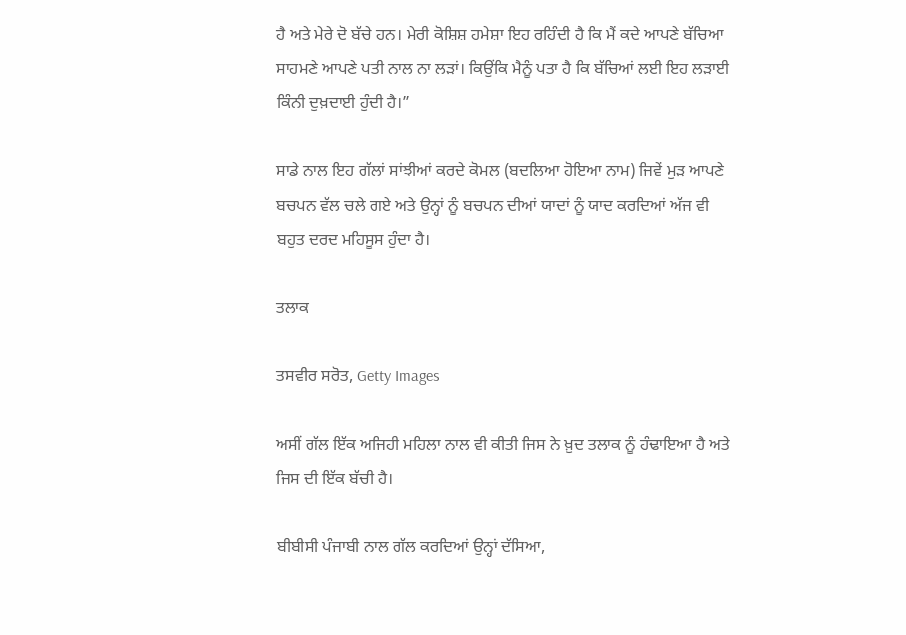ਹੈ ਅਤੇ ਮੇਰੇ ਦੋ ਬੱਚੇ ਹਨ। ਮੇਰੀ ਕੋਸ਼ਿਸ਼ ਹਮੇਸ਼ਾ ਇਹ ਰਹਿੰਦੀ ਹੈ ਕਿ ਮੈਂ ਕਦੇ ਆਪਣੇ ਬੱਚਿਆ ਸਾਹਮਣੇ ਆਪਣੇ ਪਤੀ ਨਾਲ ਨਾ ਲੜਾਂ। ਕਿਉਂਕਿ ਮੈਨੂੰ ਪਤਾ ਹੈ ਕਿ ਬੱਚਿਆਂ ਲਈ ਇਹ ਲੜਾਈ ਕਿੰਨੀ ਦੁਖ਼ਦਾਈ ਹੁੰਦੀ ਹੈ।”

ਸਾਡੇ ਨਾਲ ਇਹ ਗੱਲਾਂ ਸਾਂਝੀਆਂ ਕਰਦੇ ਕੋਮਲ (ਬਦਲਿਆ ਹੋਇਆ ਨਾਮ) ਜਿਵੇਂ ਮੁੜ ਆਪਣੇ ਬਚਪਨ ਵੱਲ ਚਲੇ ਗਏ ਅਤੇ ਉਨ੍ਹਾਂ ਨੂੰ ਬਚਪਨ ਦੀਆਂ ਯਾਦਾਂ ਨੂੰ ਯਾਦ ਕਰਦਿਆਂ ਅੱਜ ਵੀ ਬਹੁਤ ਦਰਦ ਮਹਿਸੂਸ ਹੁੰਦਾ ਹੈ।

ਤਲਾਕ

ਤਸਵੀਰ ਸਰੋਤ, Getty Images

ਅਸੀਂ ਗੱਲ ਇੱਕ ਅਜਿਹੀ ਮਹਿਲਾ ਨਾਲ ਵੀ ਕੀਤੀ ਜਿਸ ਨੇ ਖ਼ੁਦ ਤਲਾਕ ਨੂੰ ਹੰਢਾਇਆ ਹੈ ਅਤੇ ਜਿਸ ਦੀ ਇੱਕ ਬੱਚੀ ਹੈ।

ਬੀਬੀਸੀ ਪੰਜਾਬੀ ਨਾਲ ਗੱਲ ਕਰਦਿਆਂ ਉਨ੍ਹਾਂ ਦੱਸਿਆ,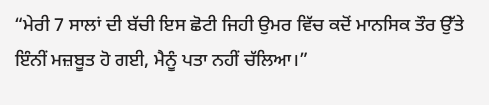“ਮੇਰੀ 7 ਸਾਲਾਂ ਦੀ ਬੱਚੀ ਇਸ ਛੋਟੀ ਜਿਹੀ ਉਮਰ ਵਿੱਚ ਕਦੋਂ ਮਾਨਸਿਕ ਤੌਰ ਉੱਤੇ ਇੰਨੀਂ ਮਜ਼ਬੂਤ ਹੋ ਗਈ, ਮੈਨੂੰ ਪਤਾ ਨਹੀਂ ਚੱਲਿਆ।”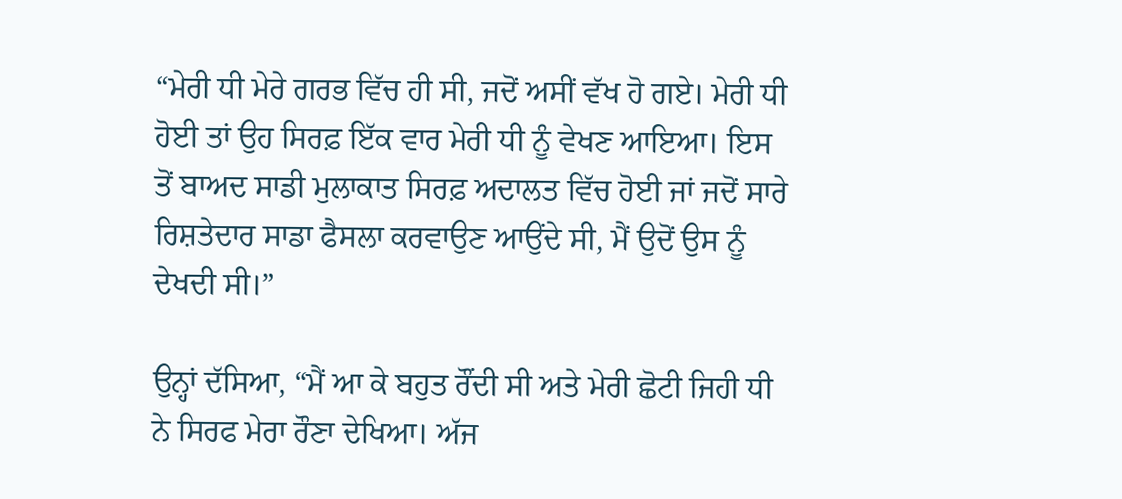“ਮੇਰੀ ਧੀ ਮੇਰੇ ਗਰਭ ਵਿੱਚ ਹੀ ਸੀ, ਜਦੋਂ ਅਸੀਂ ਵੱਖ ਹੋ ਗਏ। ਮੇਰੀ ਧੀ ਹੋਈ ਤਾਂ ਉਹ ਸਿਰਫ਼ ਇੱਕ ਵਾਰ ਮੇਰੀ ਧੀ ਨੂੰ ਵੇਖਣ ਆਇਆ। ਇਸ ਤੋਂ ਬਾਅਦ ਸਾਡੀ ਮੁਲਾਕਾਤ ਸਿਰਫ਼ ਅਦਾਲਤ ਵਿੱਚ ਹੋਈ ਜਾਂ ਜਦੋਂ ਸਾਰੇ ਰਿਸ਼ਤੇਦਾਰ ਸਾਡਾ ਫੈਸਲਾ ਕਰਵਾਉਣ ਆਉਂਦੇ ਸੀ, ਮੈਂ ਉਦੋਂ ਉਸ ਨੂੰ ਦੇਖਦੀ ਸੀ।”

ਉਨ੍ਹਾਂ ਦੱਸਿਆ, “ਮੈਂ ਆ ਕੇ ਬਹੁਤ ਰੌਂਦੀ ਸੀ ਅਤੇ ਮੇਰੀ ਛੋਟੀ ਜਿਹੀ ਧੀ ਨੇ ਸਿਰਫ ਮੇਰਾ ਰੌਣਾ ਦੇਖਿਆ। ਅੱਜ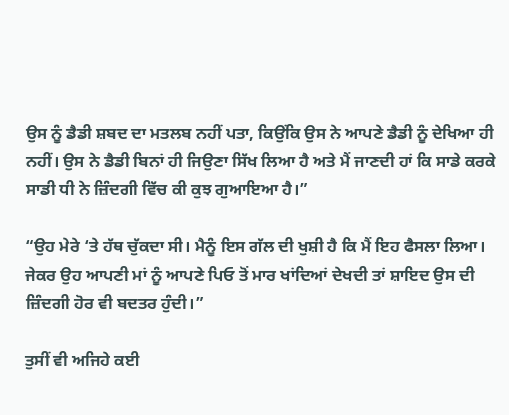ਉਸ ਨੂੰ ਡੈਡੀ ਸ਼ਬਦ ਦਾ ਮਤਲਬ ਨਹੀਂ ਪਤਾ, ਕਿਉਂਕਿ ਉਸ ਨੇ ਆਪਣੇ ਡੈਡੀ ਨੂੰ ਦੇਖਿਆ ਹੀ ਨਹੀਂ। ਉਸ ਨੇ ਡੈਡੀ ਬਿਨਾਂ ਹੀ ਜਿਉਣਾ ਸਿੱਖ ਲਿਆ ਹੈ ਅਤੇ ਮੈਂ ਜਾਣਦੀ ਹਾਂ ਕਿ ਸਾਡੇ ਕਰਕੇ ਸਾਡੀ ਧੀ ਨੇ ਜ਼ਿੰਦਗੀ ਵਿੱਚ ਕੀ ਕੁਝ ਗੁਆਇਆ ਹੈ।”

“ਉਹ ਮੇਰੇ ‘ਤੇ ਹੱਥ ਚੁੱਕਦਾ ਸੀ। ਮੈਨੂੰ ਇਸ ਗੱਲ ਦੀ ਖੁਸ਼ੀ ਹੈ ਕਿ ਮੈਂ ਇਹ ਫੈਸਲਾ ਲਿਆ। ਜੇਕਰ ਉਹ ਆਪਣੀ ਮਾਂ ਨੂੰ ਆਪਣੇ ਪਿਓ ਤੋਂ ਮਾਰ ਖਾਂਦਿਆਂ ਦੇਖਦੀ ਤਾਂ ਸ਼ਾਇਦ ਉਸ ਦੀ ਜ਼ਿੰਦਗੀ ਹੋਰ ਵੀ ਬਦਤਰ ਹੁੰਦੀ।”

ਤੁਸੀਂ ਵੀ ਅਜਿਹੇ ਕਈ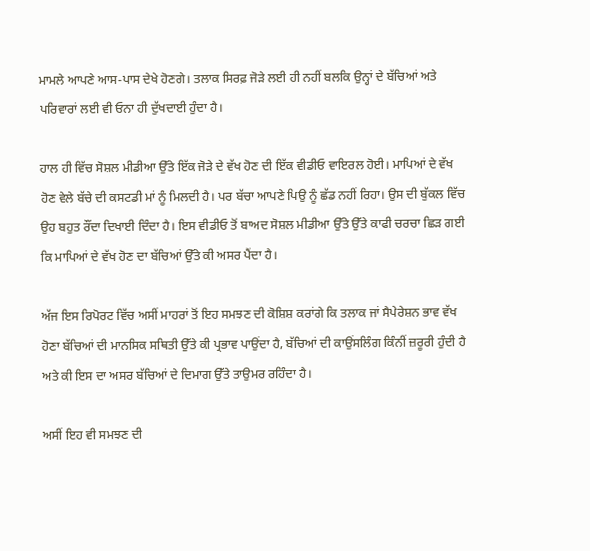ਮਾਮਲੇ ਆਪਣੇ ਆਸ-ਪਾਸ ਦੇਖੇ ਹੋਣਗੇ। ਤਲਾਕ ਸਿਰਫ਼ ਜੋੜੇ ਲਈ ਹੀ ਨਹੀਂ ਬਲਕਿ ਉਨ੍ਹਾਂ ਦੇ ਬੱਚਿਆਂ ਅਤੇ ਪਰਿਵਾਰਾਂ ਲਈ ਵੀ ਓਨਾ ਹੀ ਦੁੱਖਦਾਈ ਹੁੰਦਾ ਹੈ।

ਹਾਲ ਹੀ ਵਿੱਚ ਸੋਸ਼ਲ ਮੀਡੀਆ ਉੱਤੇ ਇੱਕ ਜੋੜੇ ਦੇ ਵੱਖ ਹੋਣ ਦੀ ਇੱਕ ਵੀਡੀਓ ਵਾਇਰਲ ਹੋਈ। ਮਾਪਿਆਂ ਦੇ ਵੱਖ ਹੋਣ ਵੇਲੇ ਬੱਚੇ ਦੀ ਕਸਟਡੀ ਮਾਂ ਨੂੰ ਮਿਲਦੀ ਹੈ। ਪਰ ਬੱਚਾ ਆਪਣੇ ਪਿਉ ਨੂੰ ਛੱਡ ਨਹੀਂ ਰਿਹਾ। ਉਸ ਦੀ ਬੁੱਕਲ ਵਿੱਚ ਉਹ ਬਹੁਤ ਰੌਂਦਾ ਦਿਖਾਈ ਦਿੰਦਾ ਹੈ। ਇਸ ਵੀਡੀਓ ਤੋਂ ਬਾਅਦ ਸੋਸ਼ਲ ਮੀਡੀਆ ਉੱਤੇ ਉੱਤੇ ਕਾਫੀ ਚਰਚਾ ਛਿੜ ਗਈ ਕਿ ਮਾਪਿਆਂ ਦੇ ਵੱਖ ਹੋਣ ਦਾ ਬੱਚਿਆਂ ਉੱਤੇ ਕੀ ਅਸਰ ਪੈਂਦਾ ਹੈ।

ਅੱਜ ਇਸ ਰਿਪੋਰਟ ਵਿੱਚ ਅਸੀਂ ਮਾਹਰਾਂ ਤੋਂ ਇਹ ਸਮਝਣ ਦੀ ਕੋਸ਼ਿਸ਼ ਕਰਾਂਗੇ ਕਿ ਤਲਾਕ ਜਾਂ ਸੈਪੇਰੇਸ਼ਨ ਭਾਵ ਵੱਖ ਹੋਣਾ ਬੱਚਿਆਂ ਦੀ ਮਾਨਸਿਕ ਸਥਿਤੀ ਉੱਤੇ ਕੀ ਪ੍ਰਭਾਵ ਪਾਉਂਦਾ ਹੈ, ਬੱਚਿਆਂ ਦੀ ਕਾਉਂਸਲਿੰਗ ਕਿੰਨੀਂ ਜ਼ਰੂਰੀ ਹੁੰਦੀ ਹੈ ਅਤੇ ਕੀ ਇਸ ਦਾ ਅਸਰ ਬੱਚਿਆਂ ਦੇ ਦਿਮਾਗ ਉੱਤੇ ਤਾਉਮਰ ਰਹਿੰਦਾ ਹੈ।

ਅਸੀਂ ਇਹ ਵੀ ਸਮਝਣ ਦੀ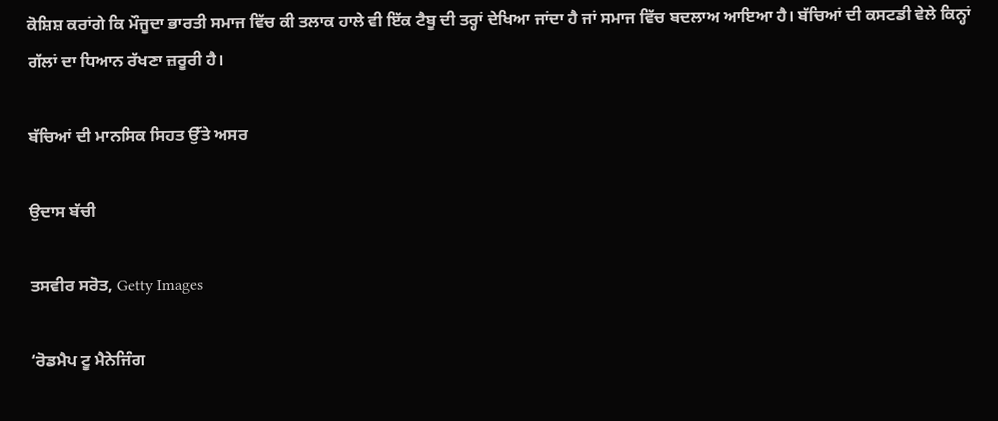ਕੋਸ਼ਿਸ਼ ਕਰਾਂਗੇ ਕਿ ਮੌਜੂਦਾ ਭਾਰਤੀ ਸਮਾਜ ਵਿੱਚ ਕੀ ਤਲਾਕ ਹਾਲੇ ਵੀ ਇੱਕ ਟੈਬੂ ਦੀ ਤਰ੍ਹਾਂ ਦੇਖਿਆ ਜਾਂਦਾ ਹੈ ਜਾਂ ਸਮਾਜ ਵਿੱਚ ਬਦਲਾਅ ਆਇਆ ਹੈ। ਬੱਚਿਆਂ ਦੀ ਕਸਟਡੀ ਵੇਲੇ ਕਿਨ੍ਹਾਂ ਗੱਲਾਂ ਦਾ ਧਿਆਨ ਰੱਖਣਾ ਜ਼ਰੂਰੀ ਹੈ।

ਬੱਚਿਆਂ ਦੀ ਮਾਨਸਿਕ ਸਿਹਤ ਉੱਤੇ ਅਸਰ

ਉਦਾਸ ਬੱਚੀ

ਤਸਵੀਰ ਸਰੋਤ, Getty Images

‘ਰੋਡਮੈਪ ਟੂ ਮੈਨੇਜਿੰਗ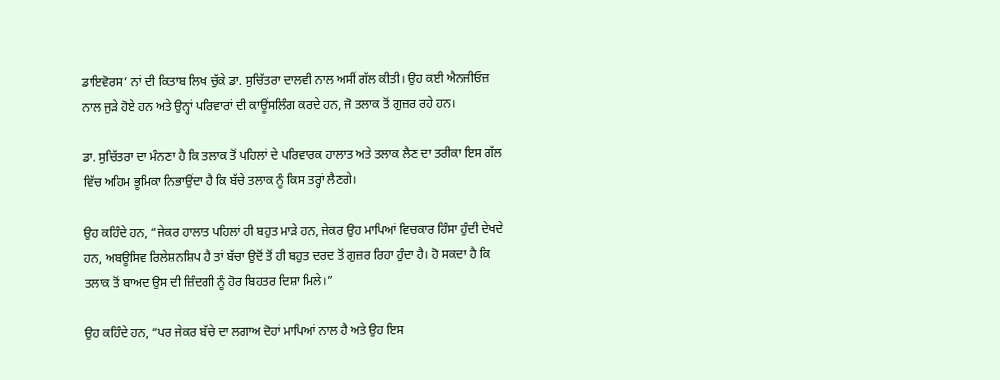ਡਾਇਵੋਰਸ’ ਨਾਂ ਦੀ ਕਿਤਾਬ ਲਿਖ ਚੁੱਕੇ ਡਾ. ਸੁਚਿੱਤਰਾ ਦਾਲਵੀ ਨਾਲ ਅਸੀਂ ਗੱਲ ਕੀਤੀ। ਉਹ ਕਈ ਐਨਜੀਓਜ਼ ਨਾਲ ਜੁੜੇ ਹੋਏ ਹਨ ਅਤੇ ਉਨ੍ਹਾਂ ਪਰਿਵਾਰਾਂ ਦੀ ਕਾਊਂਸਲਿੰਗ ਕਰਦੇ ਹਨ, ਜੋ ਤਲਾਕ ਤੋਂ ਗੁਜ਼ਰ ਰਹੇ ਹਨ।

ਡਾ. ਸੁਚਿੱਤਰਾ ਦਾ ਮੰਨਣਾ ਹੈ ਕਿ ਤਲਾਕ ਤੋਂ ਪਹਿਲਾਂ ਦੇ ਪਰਿਵਾਰਕ ਹਾਲਾਤ ਅਤੇ ਤਲਾਕ ਲੈਣ ਦਾ ਤਰੀਕਾ ਇਸ ਗੱਲ ਵਿੱਚ ਅਹਿਮ ਭੂਮਿਕਾ ਨਿਭਾਉਂਦਾ ਹੈ ਕਿ ਬੱਚੇ ਤਲਾਕ ਨੂੰ ਕਿਸ ਤਰ੍ਹਾਂ ਲੈਣਗੇ।

ਉਹ ਕਹਿੰਦੇ ਹਨ, “ਜੇਕਰ ਹਾਲਾਤ ਪਹਿਲਾਂ ਹੀ ਬਹੁਤ ਮਾੜੇ ਹਨ, ਜੇਕਰ ਉਹ ਮਾਪਿਆਂ ਵਿਚਕਾਰ ਹਿੰਸਾ ਹੁੰਦੀ ਦੇਖਦੇ ਹਨ, ਅਬਊਸਿਵ ਰਿਲੇਸ਼ਨਸ਼ਿਪ ਹੈ ਤਾਂ ਬੱਚਾ ਉਦੋਂ ਤੋਂ ਹੀ ਬਹੁਤ ਦਰਦ ਤੋਂ ਗੁਜ਼ਰ ਰਿਹਾ ਹੁੰਦਾ ਹੈ। ਹੋ ਸਕਦਾ ਹੈ ਕਿ ਤਲਾਕ ਤੋਂ ਬਾਅਦ ਉਸ ਦੀ ਜ਼ਿੰਦਗੀ ਨੂੰ ਹੋਰ ਬਿਹਤਰ ਦਿਸ਼ਾ ਮਿਲੇ।”

ਉਹ ਕਹਿੰਦੇ ਹਨ, “ਪਰ ਜੇਕਰ ਬੱਚੇ ਦਾ ਲਗਾਅ ਦੋਹਾਂ ਮਾਪਿਆਂ ਨਾਲ ਹੈ ਅਤੇ ਉਹ ਇਸ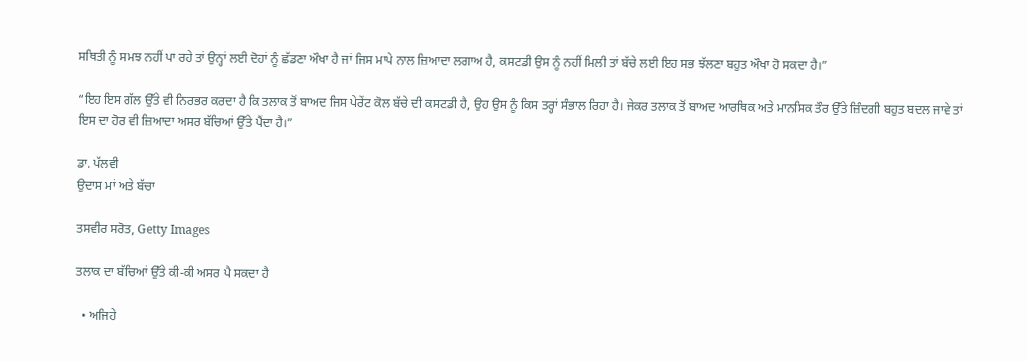ਸਥਿਤੀ ਨੂੰ ਸਮਝ ਨਹੀਂ ਪਾ ਰਹੇ ਤਾਂ ਉਨ੍ਹਾਂ ਲਈ ਦੋਹਾਂ ਨੂੰ ਛੱਡਣਾ ਔਖਾ ਹੈ ਜਾਂ ਜਿਸ ਮਾਪੇ ਨਾਲ ਜ਼ਿਆਦਾ ਲਗਾਅ ਹੈ, ਕਸਟਡੀ ਉਸ ਨੂੰ ਨਹੀਂ ਮਿਲੀ ਤਾਂ ਬੱਚੇ ਲਈ ਇਹ ਸਭ ਝੱਲਣਾ ਬਹੁਤ ਔਖਾ ਹੋ ਸਕਦਾ ਹੈ।”

“ਇਹ ਇਸ ਗੱਲ ਉੱਤੇ ਵੀ ਨਿਰਭਰ ਕਰਦਾ ਹੈ ਕਿ ਤਲਾਕ ਤੋਂ ਬਾਅਦ ਜਿਸ ਪੇਰੇਂਟ ਕੋਲ ਬੱਚੇ ਦੀ ਕਸਟਡੀ ਹੈ, ਉਹ ਉਸ ਨੂੰ ਕਿਸ ਤਰ੍ਹਾਂ ਸੰਭਾਲ ਰਿਹਾ ਹੈ। ਜੇਕਰ ਤਲਾਕ ਤੋਂ ਬਾਅਦ ਆਰਥਿਕ ਅਤੇ ਮਾਨਸਿਕ ਤੌਰ ਉੱਤੇ ਜ਼ਿੰਦਗੀ ਬਹੁਤ ਬਦਲ ਜਾਵੇ ਤਾਂ ਇਸ ਦਾ ਹੋਰ ਵੀ ਜ਼ਿਆਦਾ ਅਸਰ ਬੱਚਿਆਂ ਉੱਤੇ ਪੈਂਦਾ ਹੈ।”

ਡਾ. ਪੱਲਵੀ
ਉਦਾਸ ਮਾਂ ਅਤੇ ਬੱਚਾ

ਤਸਵੀਰ ਸਰੋਤ, Getty Images

ਤਲਾਕ ਦਾ ਬੱਚਿਆਂ ਉੱਤੇ ਕੀ-ਕੀ ਅਸਰ ਪੈ ਸਕਦਾ ਹੈ

  • ਅਜਿਹੇ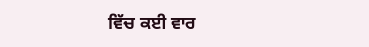ਵਿੱਚ ਕਈ ਵਾਰ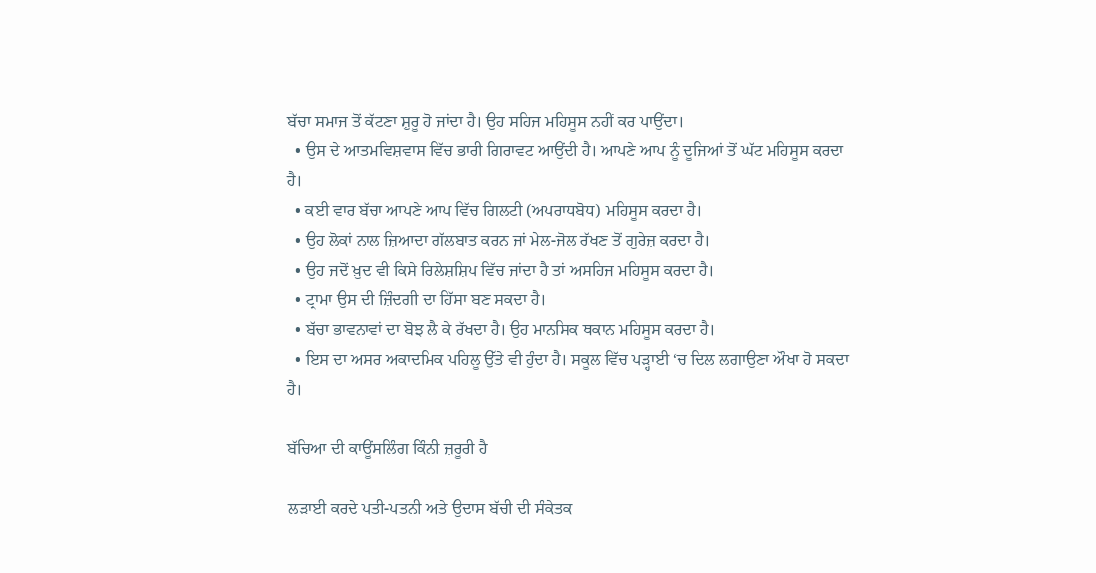ਬੱਚਾ ਸਮਾਜ ਤੋਂ ਕੱਟਣਾ ਸ਼ੁਰੂ ਹੋ ਜਾਂਦਾ ਹੈ। ਉਹ ਸਹਿਜ ਮਹਿਸੂਸ ਨਹੀਂ ਕਰ ਪਾਉਂਦਾ।
  • ਉਸ ਦੇ ਆਤਮਵਿਸ਼ਵਾਸ ਵਿੱਚ ਭਾਰੀ ਗਿਰਾਵਟ ਆਉਂਦੀ ਹੈ। ਆਪਣੇ ਆਪ ਨੂੰ ਦੂਜਿਆਂ ਤੋਂ ਘੱਟ ਮਹਿਸੂਸ ਕਰਦਾ ਹੈ।
  • ਕਈ ਵਾਰ ਬੱਚਾ ਆਪਣੇ ਆਪ ਵਿੱਚ ਗਿਲਟੀ (ਅਪਰਾਧਬੋਧ) ਮਹਿਸੂਸ ਕਰਦਾ ਹੈ।
  • ਉਹ ਲੋਕਾਂ ਨਾਲ ਜ਼ਿਆਦਾ ਗੱਲਬਾਤ ਕਰਨ ਜਾਂ ਮੇਲ-ਜੋਲ ਰੱਖਣ ਤੋਂ ਗੁਰੇਜ਼ ਕਰਦਾ ਹੈ।
  • ਉਹ ਜਦੋਂ ਖ਼ੁਦ ਵੀ ਕਿਸੇ ਰਿਲੇਸ਼ਸ਼ਿਪ ਵਿੱਚ ਜਾਂਦਾ ਹੈ ਤਾਂ ਅਸਹਿਜ ਮਹਿਸੂਸ ਕਰਦਾ ਹੈ।
  • ਟ੍ਰਾਮਾ ਉਸ ਦੀ ਜ਼ਿੰਦਗੀ ਦਾ ਹਿੱਸਾ ਬਣ ਸਕਦਾ ਹੈ।
  • ਬੱਚਾ ਭਾਵਨਾਵਾਂ ਦਾ ਬੋਝ ਲੈ ਕੇ ਰੱਖਦਾ ਹੈ। ਉਹ ਮਾਨਸਿਕ ਥਕਾਨ ਮਹਿਸੂਸ ਕਰਦਾ ਹੈ।
  • ਇਸ ਦਾ ਅਸਰ ਅਕਾਦਮਿਕ ਪਹਿਲੂ ਉੱਤੇ ਵੀ ਹੁੰਦਾ ਹੈ। ਸਕੂਲ ਵਿੱਚ ਪੜ੍ਹਾਈ ‘ਚ ਦਿਲ ਲਗਾਉਣਾ ਔਖਾ ਹੋ ਸਕਦਾ ਹੈ।

ਬੱਚਿਆ ਦੀ ਕਾਊਂਸਲਿੰਗ ਕਿੰਨੀ ਜ਼ਰੂਰੀ ਹੈ

ਲੜਾਈ ਕਰਦੇ ਪਤੀ-ਪਤਨੀ ਅਤੇ ਉਦਾਸ ਬੱਚੀ ਦੀ ਸੰਕੇਤਕ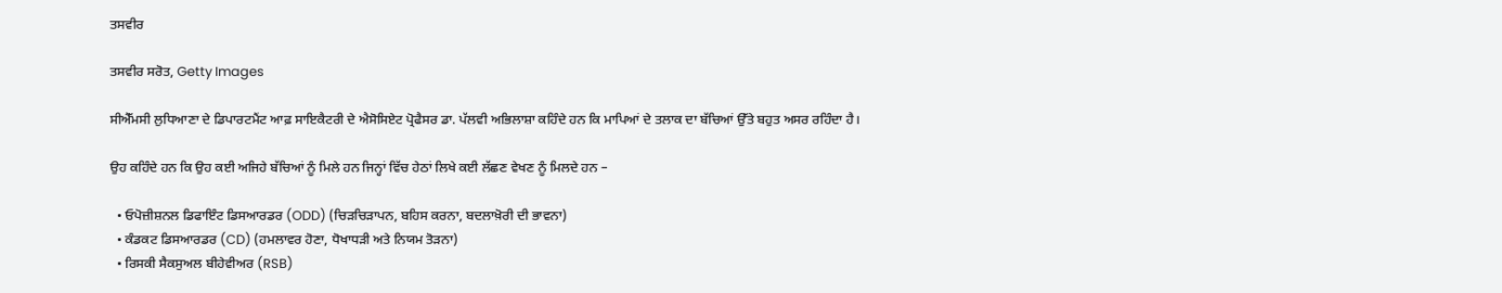ਤਸਵੀਰ

ਤਸਵੀਰ ਸਰੋਤ, Getty Images

ਸੀਐੱਮਸੀ ਲੁਧਿਆਣਾ ਦੇ ਡਿਪਾਰਟਮੈਂਟ ਆਫ਼ ਸਾਇਕੈਟਰੀ ਦੇ ਐਸੋਸਿਏਟ ਪ੍ਰੋਫੈਸਰ ਡਾ. ਪੱਲਵੀ ਅਭਿਲਾਸ਼ਾ ਕਹਿੰਦੇ ਹਨ ਕਿ ਮਾਪਿਆਂ ਦੇ ਤਲਾਕ ਦਾ ਬੱਚਿਆਂ ਉੱਤੇ ਬਹੁਤ ਅਸਰ ਰਹਿੰਦਾ ਹੈ।

ਉਹ ਕਹਿੰਦੇ ਹਨ ਕਿ ਉਹ ਕਈ ਅਜਿਹੇ ਬੱਚਿਆਂ ਨੂੰ ਮਿਲੇ ਹਨ ਜਿਨ੍ਹਾਂ ਵਿੱਚ ਹੇਠਾਂ ਲਿਖੇ ਕਈ ਲੱਛਣ ਵੇਖਣ ਨੂੰ ਮਿਲਦੇ ਹਨ –

  • ਓਪੋਜ਼ੀਸ਼ਨਲ ਡਿਫਾਇੰਟ ਡਿਸਆਰਡਰ (ODD) (ਚਿੜਚਿੜਾਪਨ, ਬਹਿਸ ਕਰਨਾ, ਬਦਲਾਖ਼ੋਰੀ ਦੀ ਭਾਵਨਾ)
  • ਕੰਡਕਟ ਡਿਸਆਰਡਰ (CD) (ਹਮਲਾਵਰ ਹੋਣਾ, ਧੋਖਾਧੜੀ ਅਤੇ ਨਿਯਮ ਤੋੜਨਾ)
  • ਰਿਸਕੀ ਸੈਕਸੁਅਲ ਬੀਹੇਵੀਅਰ (RSB)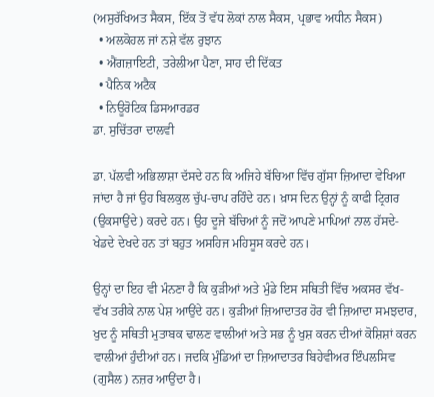(ਅਸੁਰੱਖਿਅਤ ਸੈਕਸ, ਇੱਕ ਤੋਂ ਵੱਧ ਲੋਕਾਂ ਨਾਲ ਸੈਕਸ, ਪ੍ਰਭਾਵ ਅਧੀਨ ਸੈਕਸ)
  • ਅਲਕੋਹਲ ਜਾਂ ਨਸ਼ੇ ਵੱਲ ਰੁਝਾਨ
  • ਐਂਗਜ਼ਾਇਟੀ, ਤਰੇਲੀਆ ਪੈਣਾ, ਸਾਹ ਦੀ ਦਿੱਕਤ
  • ਪੈਨਿਕ ਅਟੈਕ
  • ਨਿਊਰੋਟਿਕ ਡਿਸਆਰਡਰ
ਡਾ. ਸੁਚਿੱਤਰਾ ਦਾਲਵੀ

ਡਾ. ਪੱਲਵੀ ਅਭਿਲਾਸ਼ਾ ਦੱਸਦੇ ਹਨ ਕਿ ਅਜਿਹੇ ਬੱਚਿਆ ਵਿੱਚ ਗੁੱਸਾ ਜ਼ਿਆਦਾ ਵੇਖਿਆ ਜਾਂਦਾ ਹੈ ਜਾਂ ਉਹ ਬਿਲਕੁਲ ਚੁੱਪ-ਚਾਪ ਰਹਿੰਦੇ ਹਨ। ਖ਼ਾਸ ਦਿਨ ਉਨ੍ਹਾਂ ਨੂੰ ਕਾਫੀ ਟ੍ਰਿਗਰ (ਉਕਸਾਉਂਦੇ) ਕਰਦੇ ਹਨ। ਉਹ ਦੂਜੇ ਬੱਚਿਆਂ ਨੂੰ ਜਦੋਂ ਆਪਣੇ ਮਾਪਿਆਂ ਨਾਲ ਹੱਸਦੇ-ਖੇਡਦੇ ਦੇਖਦੇ ਹਨ ਤਾਂ ਬਹੁਤ ਅਸਹਿਜ ਮਹਿਸੂਸ ਕਰਦੇ ਹਨ।

ਉਨ੍ਹਾਂ ਦਾ ਇਹ ਵੀ ਮੰਨਣਾ ਹੈ ਕਿ ਕੁੜੀਆਂ ਅਤੇ ਮੁੰਡੇ ਇਸ ਸਥਿਤੀ ਵਿੱਚ ਅਕਸਰ ਵੱਖ-ਵੱਖ ਤਰੀਕੇ ਨਾਲ ਪੇਸ਼ ਆਉਂਦੇ ਹਨ। ਕੁੜੀਆਂ ਜ਼ਿਆਦਾਤਰ ਹੋਰ ਵੀ ਜ਼ਿਆਦਾ ਸਮਝਦਾਰ, ਖੁਦ ਨੂੰ ਸਥਿਤੀ ਮੁਤਾਬਕ ਢਾਲਣ ਵਾਲੀਆਂ ਅਤੇ ਸਭ ਨੂੰ ਖੁਸ਼ ਕਰਨ ਦੀਆਂ ਕੋਸ਼ਿਸ਼ਾਂ ਕਰਨ ਵਾਲੀਆਂ ਹੁੰਦੀਆਂ ਹਨ। ਜਦਕਿ ਮੁੰਡਿਆਂ ਦਾ ਜ਼ਿਆਦਾਤਰ ਬਿਹੇਵੀਅਰ ਇੰਪਲਸਿਵ (ਗੁਸੈਲ) ਨਜ਼ਰ ਆਉਂਦਾ ਹੈ।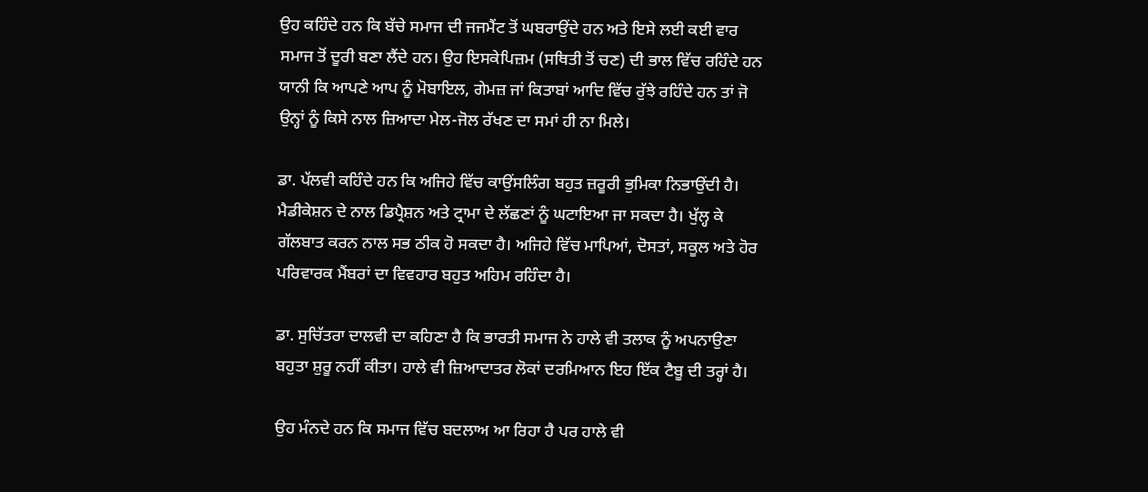ਉਹ ਕਹਿੰਦੇ ਹਨ ਕਿ ਬੱਚੇ ਸਮਾਜ ਦੀ ਜਜਮੈਂਟ ਤੋਂ ਘਬਰਾਉਂਦੇ ਹਨ ਅਤੇ ਇਸੇ ਲਈ ਕਈ ਵਾਰ ਸਮਾਜ ਤੋਂ ਦੂਰੀ ਬਣਾ ਲੈਂਦੇ ਹਨ। ਉਹ ਇਸਕੇਪਿਜ਼ਮ (ਸਥਿਤੀ ਤੋਂ ਚਣ) ਦੀ ਭਾਲ ਵਿੱਚ ਰਹਿੰਦੇ ਹਨ ਯਾਨੀ ਕਿ ਆਪਣੇ ਆਪ ਨੂੰ ਮੋਬਾਇਲ, ਗੇਮਜ਼ ਜਾਂ ਕਿਤਾਬਾਂ ਆਦਿ ਵਿੱਚ ਰੁੱਝੇ ਰਹਿੰਦੇ ਹਨ ਤਾਂ ਜੋ ਉਨ੍ਹਾਂ ਨੂੰ ਕਿਸੇ ਨਾਲ ਜ਼ਿਆਦਾ ਮੇਲ-ਜੋਲ ਰੱਖਣ ਦਾ ਸਮਾਂ ਹੀ ਨਾ ਮਿਲੇ।

ਡਾ. ਪੱਲਵੀ ਕਹਿੰਦੇ ਹਨ ਕਿ ਅਜਿਹੇ ਵਿੱਚ ਕਾਉਂਸਲਿੰਗ ਬਹੁਤ ਜ਼ਰੂਰੀ ਭੁਮਿਕਾ ਨਿਭਾਉਂਦੀ ਹੈ। ਮੈਡੀਕੇਸ਼ਨ ਦੇ ਨਾਲ ਡਿਪ੍ਰੈਸ਼ਨ ਅਤੇ ਟ੍ਰਾਮਾ ਦੇ ਲੱਛਣਾਂ ਨੂੰ ਘਟਾਇਆ ਜਾ ਸਕਦਾ ਹੈ। ਖੁੱਲ੍ਹ ਕੇ ਗੱਲਬਾਤ ਕਰਨ ਨਾਲ ਸਭ ਠੀਕ ਹੋ ਸਕਦਾ ਹੈ। ਅਜਿਹੇ ਵਿੱਚ ਮਾਪਿਆਂ, ਦੋਸਤਾਂ, ਸਕੂਲ ਅਤੇ ਹੋਰ ਪਰਿਵਾਰਕ ਮੈਂਬਰਾਂ ਦਾ ਵਿਵਹਾਰ ਬਹੁਤ ਅਹਿਮ ਰਹਿੰਦਾ ਹੈ।

ਡਾ. ਸੁਚਿੱਤਰਾ ਦਾਲਵੀ ਦਾ ਕਹਿਣਾ ਹੈ ਕਿ ਭਾਰਤੀ ਸਮਾਜ ਨੇ ਹਾਲੇ ਵੀ ਤਲਾਕ ਨੂੰ ਅਪਨਾਉਣਾ ਬਹੁਤਾ ਸ਼ੁਰੂ ਨਹੀਂ ਕੀਤਾ। ਹਾਲੇ ਵੀ ਜ਼ਿਆਦਾਤਰ ਲੋਕਾਂ ਦਰਮਿਆਨ ਇਹ ਇੱਕ ਟੈਬੂ ਦੀ ਤਰ੍ਹਾਂ ਹੈ।

ਉਹ ਮੰਨਦੇ ਹਨ ਕਿ ਸਮਾਜ ਵਿੱਚ ਬਦਲਾਅ ਆ ਰਿਹਾ ਹੈ ਪਰ ਹਾਲੇ ਵੀ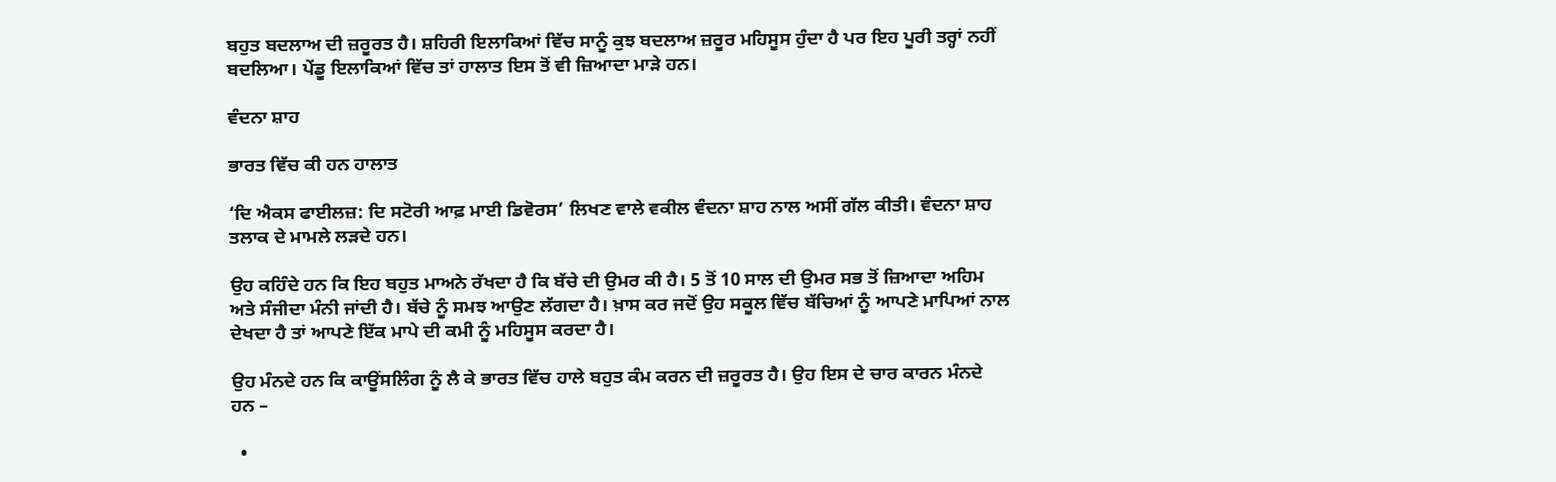ਬਹੁਤ ਬਦਲਾਅ ਦੀ ਜ਼ਰੂਰਤ ਹੈ। ਸ਼ਹਿਰੀ ਇਲਾਕਿਆਂ ਵਿੱਚ ਸਾਨੂੰ ਕੁਝ ਬਦਲਾਅ ਜ਼ਰੂਰ ਮਹਿਸੂਸ ਹੁੰਦਾ ਹੈ ਪਰ ਇਹ ਪੂਰੀ ਤਰ੍ਹਾਂ ਨਹੀਂ ਬਦਲਿਆ। ਪੇਂਡੂ ਇਲਾਕਿਆਂ ਵਿੱਚ ਤਾਂ ਹਾਲਾਤ ਇਸ ਤੋਂ ਵੀ ਜ਼ਿਆਦਾ ਮਾੜੇ ਹਨ।

ਵੰਦਨਾ ਸ਼ਾਹ

ਭਾਰਤ ਵਿੱਚ ਕੀ ਹਨ ਹਾਲਾਤ

‘ਦਿ ਐਕਸ ਫਾਈਲਜ਼: ਦਿ ਸਟੋਰੀ ਆਫ਼ ਮਾਈ ਡਿਵੋਰਸ’ ਲਿਖਣ ਵਾਲੇ ਵਕੀਲ ਵੰਦਨਾ ਸ਼ਾਹ ਨਾਲ ਅਸੀਂ ਗੱਲ ਕੀਤੀ। ਵੰਦਨਾ ਸ਼ਾਹ ਤਲਾਕ ਦੇ ਮਾਮਲੇ ਲੜਦੇ ਹਨ।

ਉਹ ਕਹਿੰਦੇ ਹਨ ਕਿ ਇਹ ਬਹੁਤ ਮਾਅਨੇ ਰੱਖਦਾ ਹੈ ਕਿ ਬੱਚੇ ਦੀ ਉਮਰ ਕੀ ਹੈ। 5 ਤੋਂ 10 ਸਾਲ ਦੀ ਉਮਰ ਸਭ ਤੋਂ ਜ਼ਿਆਦਾ ਅਹਿਮ ਅਤੇ ਸੰਜੀਦਾ ਮੰਨੀ ਜਾਂਦੀ ਹੈ। ਬੱਚੇ ਨੂੰ ਸਮਝ ਆਉਣ ਲੱਗਦਾ ਹੈ। ਖ਼ਾਸ ਕਰ ਜਦੋਂ ਉਹ ਸਕੂਲ ਵਿੱਚ ਬੱਚਿਆਂ ਨੂੰ ਆਪਣੇ ਮਾਪਿਆਂ ਨਾਲ ਦੇਖਦਾ ਹੈ ਤਾਂ ਆਪਣੇ ਇੱਕ ਮਾਪੇ ਦੀ ਕਮੀ ਨੂੰ ਮਹਿਸੂਸ ਕਰਦਾ ਹੈ।

ਉਹ ਮੰਨਦੇ ਹਨ ਕਿ ਕਾਊਂਸਲਿੰਗ ਨੂੰ ਲੈ ਕੇ ਭਾਰਤ ਵਿੱਚ ਹਾਲੇ ਬਹੁਤ ਕੰਮ ਕਰਨ ਦੀ ਜ਼ਰੂਰਤ ਹੈ। ਉਹ ਇਸ ਦੇ ਚਾਰ ਕਾਰਨ ਮੰਨਦੇ ਹਨ –

  •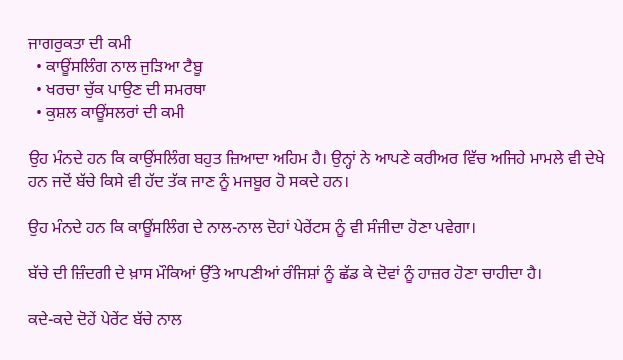ਜਾਗਰੁਕਤਾ ਦੀ ਕਮੀ
  • ਕਾਊਂਸਲਿੰਗ ਨਾਲ ਜੁੜਿਆ ਟੈਬੂ
  • ਖਰਚਾ ਚੁੱਕ ਪਾਉਣ ਦੀ ਸਮਰਥਾ
  • ਕੁਸ਼ਲ ਕਾਊਂਸਲਰਾਂ ਦੀ ਕਮੀ

ਉਹ ਮੰਨਦੇ ਹਨ ਕਿ ਕਾਉਂਸਲਿੰਗ ਬਹੁਤ ਜ਼ਿਆਦਾ ਅਹਿਮ ਹੈ। ਉਨ੍ਹਾਂ ਨੇ ਆਪਣੇ ਕਰੀਅਰ ਵਿੱਚ ਅਜਿਹੇ ਮਾਮਲੇ ਵੀ ਦੇਖੇ ਹਨ ਜਦੋਂ ਬੱਚੇ ਕਿਸੇ ਵੀ ਹੱਦ ਤੱਕ ਜਾਣ ਨੂੰ ਮਜਬੂਰ ਹੋ ਸਕਦੇ ਹਨ।

ਉਹ ਮੰਨਦੇ ਹਨ ਕਿ ਕਾਊਂਸਲਿੰਗ ਦੇ ਨਾਲ-ਨਾਲ ਦੋਹਾਂ ਪੇਰੇਂਟਸ ਨੂੰ ਵੀ ਸੰਜੀਦਾ ਹੋਣਾ ਪਵੇਗਾ।

ਬੱਚੇ ਦੀ ਜ਼ਿੰਦਗੀ ਦੇ ਖ਼ਾਸ ਮੌਕਿਆਂ ਉੱਤੇ ਆਪਣੀਆਂ ਰੰਜਿਸ਼ਾਂ ਨੂੰ ਛੱਡ ਕੇ ਦੋਵਾਂ ਨੂੰ ਹਾਜ਼ਰ ਹੋਣਾ ਚਾਹੀਦਾ ਹੈ।

ਕਦੇ-ਕਦੇ ਦੋਹੇਂ ਪੇਰੇਂਟ ਬੱਚੇ ਨਾਲ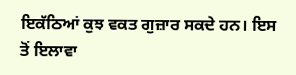ਇਕੱਠਿਆਂ ਕੁਝ ਵਕਤ ਗੁਜ਼ਾਰ ਸਕਦੇ ਹਨ। ਇਸ ਤੋਂ ਇਲਾਵਾ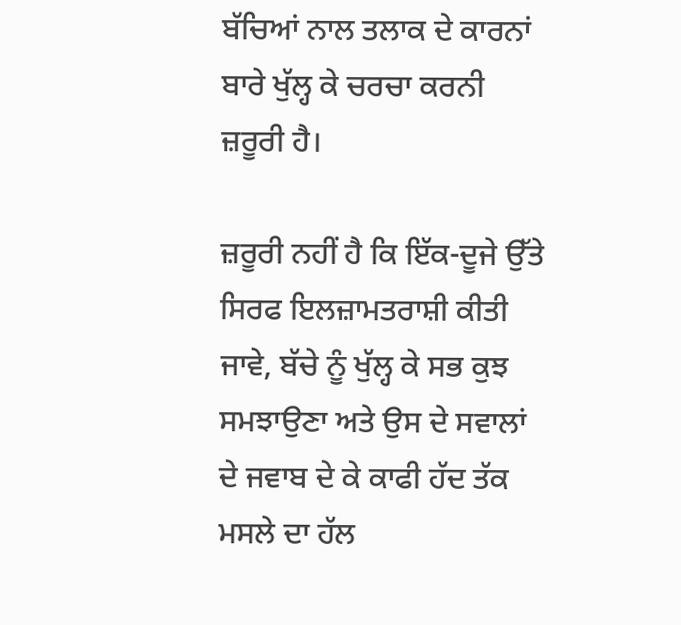ਬੱਚਿਆਂ ਨਾਲ ਤਲਾਕ ਦੇ ਕਾਰਨਾਂ ਬਾਰੇ ਖੁੱਲ੍ਹ ਕੇ ਚਰਚਾ ਕਰਨੀ ਜ਼ਰੂਰੀ ਹੈ।

ਜ਼ਰੂਰੀ ਨਹੀਂ ਹੈ ਕਿ ਇੱਕ-ਦੂਜੇ ਉੱਤੇ ਸਿਰਫ ਇਲਜ਼ਾਮਤਰਾਸ਼ੀ ਕੀਤੀ ਜਾਵੇ, ਬੱਚੇ ਨੂੰ ਖੁੱਲ੍ਹ ਕੇ ਸਭ ਕੁਝ ਸਮਝਾਉਣਾ ਅਤੇ ਉਸ ਦੇ ਸਵਾਲਾਂ ਦੇ ਜਵਾਬ ਦੇ ਕੇ ਕਾਫੀ ਹੱਦ ਤੱਕ ਮਸਲੇ ਦਾ ਹੱਲ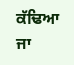ਕੱਢਿਆ ਜਾ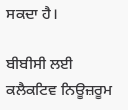ਸਕਦਾ ਹੈ।

ਬੀਬੀਸੀ ਲਈ ਕਲੈਕਟਿਵ ਨਿਊਜ਼ਰੂਮ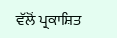ਵੱਲੋਂ ਪ੍ਰਕਾਸ਼ਿਤ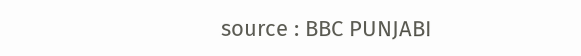source : BBC PUNJABI